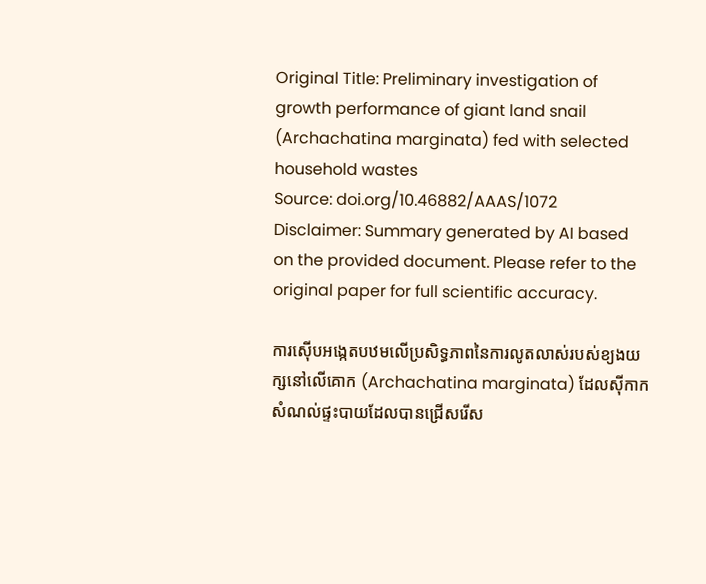Original Title: Preliminary investigation of growth performance of giant land snail (Archachatina marginata) fed with selected household wastes
Source: doi.org/10.46882/AAAS/1072
Disclaimer: Summary generated by AI based on the provided document. Please refer to the original paper for full scientific accuracy.

ការស៊ើបអង្កេតបឋមលើប្រសិទ្ធភាពនៃការលូតលាស់របស់ខ្យងយក្សនៅលើគោក (Archachatina marginata) ដែលស៊ីកាកសំណល់ផ្ទះបាយដែលបានជ្រើសរើស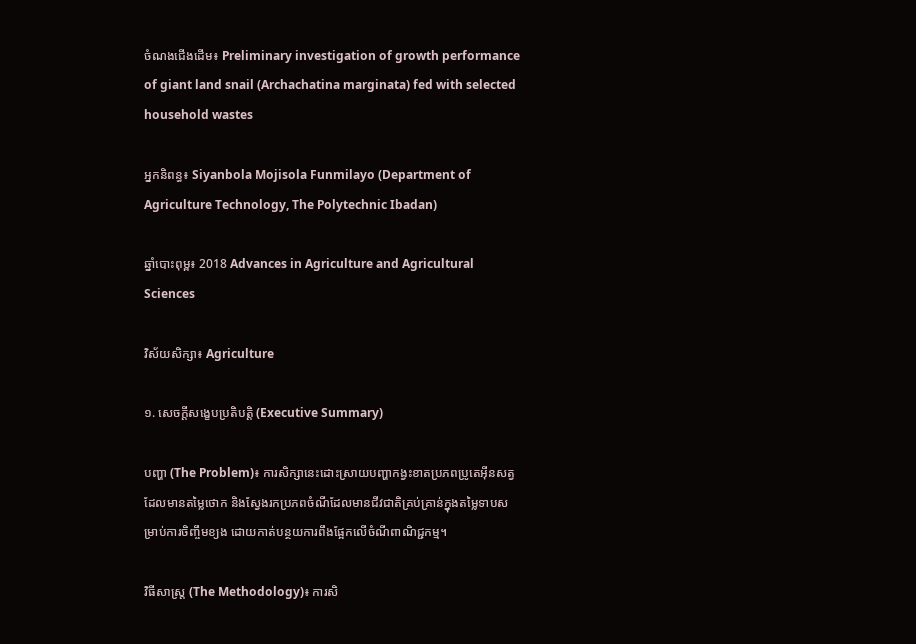ចំណងជើងដើម៖ Preliminary investigation of growth performance of giant land snail (Archachatina marginata) fed with selected household wastes

អ្នកនិពន្ធ៖ Siyanbola Mojisola Funmilayo (Department of Agriculture Technology, The Polytechnic Ibadan)

ឆ្នាំបោះពុម្ព៖ 2018 Advances in Agriculture and Agricultural Sciences

វិស័យសិក្សា៖ Agriculture

១. សេចក្តីសង្ខេបប្រតិបត្តិ (Executive Summary)

បញ្ហា (The Problem)៖ ការសិក្សានេះដោះស្រាយបញ្ហាកង្វះខាតប្រភពប្រូតេអ៊ីនសត្វដែលមានតម្លៃថោក និងស្វែងរកប្រភពចំណីដែលមានជីវជាតិគ្រប់គ្រាន់ក្នុងតម្លៃទាបសម្រាប់ការចិញ្ចឹមខ្យង ដោយកាត់បន្ថយការពឹងផ្អែកលើចំណីពាណិជ្ជកម្ម។

វិធីសាស្ត្រ (The Methodology)៖ ការសិ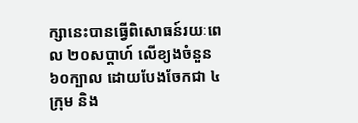ក្សានេះបានធ្វើពិសោធន៍រយៈពេល ២០សប្តាហ៍ លើខ្យងចំនួន ៦០ក្បាល ដោយបែងចែកជា ៤ក្រុម និង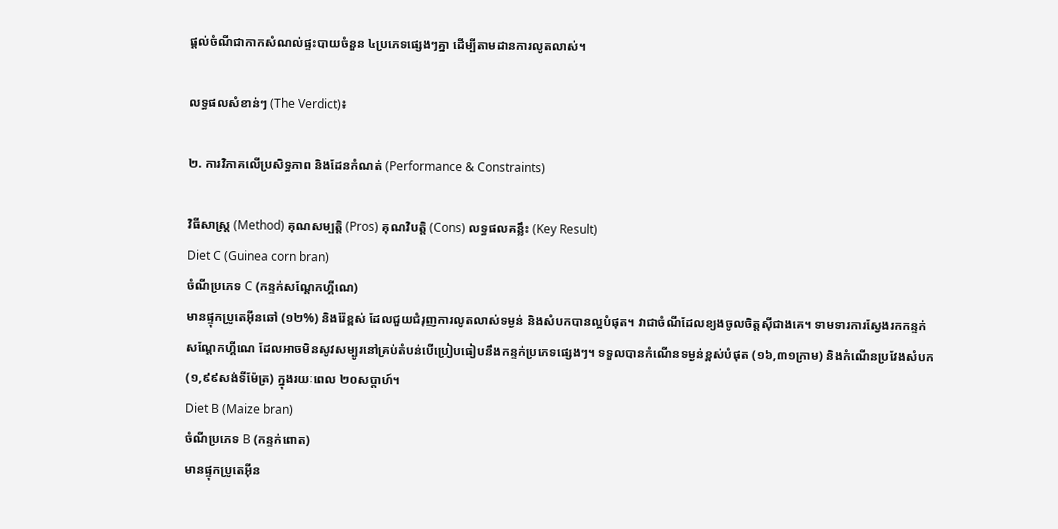ផ្តល់ចំណីជាកាកសំណល់ផ្ទះបាយចំនួន ៤ប្រភេទផ្សេងៗគ្នា ដើម្បីតាមដានការលូតលាស់។

លទ្ធផលសំខាន់ៗ (The Verdict)៖

២. ការវិភាគលើប្រសិទ្ធភាព និងដែនកំណត់ (Performance & Constraints)

វិធីសាស្ត្រ (Method) គុណសម្បត្តិ (Pros) គុណវិបត្តិ (Cons) លទ្ធផលគន្លឹះ (Key Result)
Diet C (Guinea corn bran)
ចំណីប្រភេទ C (កន្ទក់សណ្តែកហ្គីណេ)
មានផ្ទុកប្រូតេអ៊ីនឆៅ (១២%) និងរ៉ែខ្ពស់ ដែលជួយជំរុញការលូតលាស់ទម្ងន់ និងសំបកបានល្អបំផុត។ វាជាចំណីដែលខ្យងចូលចិត្តស៊ីជាងគេ។ ទាមទារការស្វែងរកកន្ទក់សណ្តែកហ្គីណេ ដែលអាចមិនសូវសម្បូរនៅគ្រប់តំបន់បើប្រៀបធៀបនឹងកន្ទក់ប្រភេទផ្សេងៗ។ ទទួលបានកំណើនទម្ងន់ខ្ពស់បំផុត (១៦,៣១ក្រាម) និងកំណើនប្រវែងសំបក (១,៩៩សង់ទីម៉ែត្រ) ក្នុងរយៈពេល ២០សប្តាហ៍។
Diet B (Maize bran)
ចំណីប្រភេទ B (កន្ទក់ពោត)
មានផ្ទុកប្រូតេអ៊ីន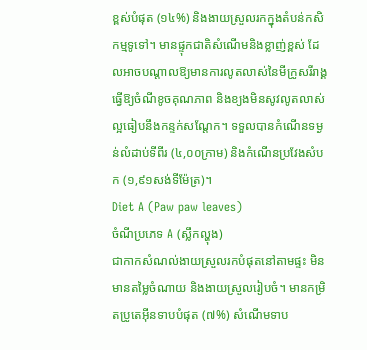ខ្ពស់បំផុត (១៤%) និងងាយស្រួលរកក្នុងតំបន់កសិកម្មទូទៅ។ មានផ្ទុកជាតិសំណើមនិងខ្លាញ់ខ្ពស់ ដែលអាចបណ្តាលឱ្យមានការលូតលាស់នៃមីក្រូសរីរាង្គធ្វើឱ្យចំណីខូចគុណភាព និងខ្យងមិនសូវលូតលាស់ល្អធៀបនឹងកន្ទក់សណ្តែក។ ទទួលបានកំណើនទម្ងន់លំដាប់ទីពីរ (៤,០០ក្រាម) និងកំណើនប្រវែងសំបក (១,៩១សង់ទីម៉ែត្រ)។
Diet A (Paw paw leaves)
ចំណីប្រភេទ A (ស្លឹកល្ហុង)
ជាកាកសំណល់ងាយស្រួលរកបំផុតនៅតាមផ្ទះ មិនមានតម្លៃចំណាយ និងងាយស្រួលរៀបចំ។ មានកម្រិតប្រូតេអ៊ីនទាបបំផុត (៧%) សំណើមទាប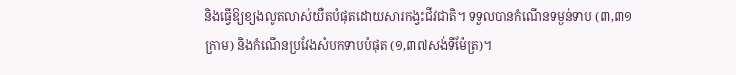និងធ្វើឱ្យខ្យងលូតលាស់យឺតបំផុតដោយសារកង្វះជីវជាតិ។ ទទួលបានកំណើនទម្ងន់ទាប (៣,៣១ក្រាម) និងកំណើនប្រវែងសំបកទាបបំផុត (១,៣៧សង់ទីម៉ែត្រ)។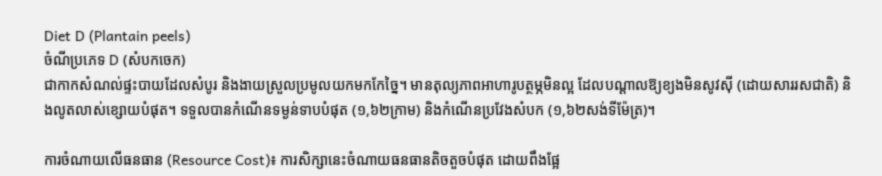Diet D (Plantain peels)
ចំណីប្រភេទ D (សំបកចេក)
ជាកាកសំណល់ផ្ទះបាយដែលសំបូរ និងងាយស្រួលប្រមូលយកមកកែច្នៃ។ មានតុល្យភាពអាហារូបត្ថម្ភមិនល្អ ដែលបណ្តាលឱ្យខ្យងមិនសូវស៊ី (ដោយសាររសជាតិ) និងលូតលាស់ខ្សោយបំផុត។ ទទួលបានកំណើនទម្ងន់ទាបបំផុត (១,៦២ក្រាម) និងកំណើនប្រវែងសំបក (១,៦២សង់ទីម៉ែត្រ)។

ការចំណាយលើធនធាន (Resource Cost)៖ ការសិក្សានេះចំណាយធនធានតិចតួចបំផុត ដោយពឹងផ្អែ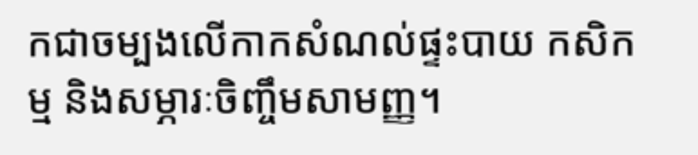កជាចម្បងលើកាកសំណល់ផ្ទះបាយ កសិកម្ម និងសម្ភារៈចិញ្ចឹមសាមញ្ញ។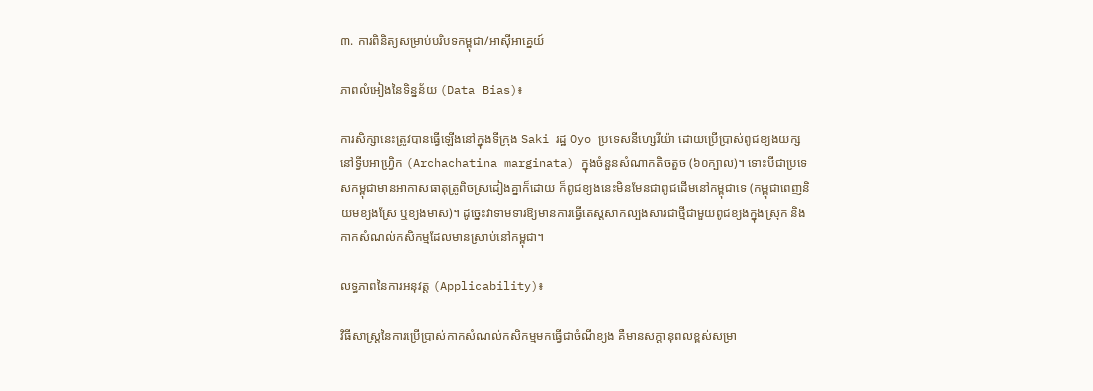៣. ការពិនិត្យសម្រាប់បរិបទកម្ពុជា/អាស៊ីអាគ្នេយ៍

ភាពលំអៀងនៃទិន្នន័យ (Data Bias)៖

ការសិក្សានេះត្រូវបានធ្វើឡើងនៅក្នុងទីក្រុង Saki រដ្ឋ Oyo ប្រទេសនីហ្សេរីយ៉ា ដោយប្រើប្រាស់ពូជខ្យងយក្សនៅទ្វីបអាហ្វ្រិក (Archachatina marginata) ក្នុងចំនួនសំណាកតិចតួច (៦០ក្បាល)។ ទោះបីជាប្រទេសកម្ពុជាមានអាកាសធាតុត្រូពិចស្រដៀងគ្នាក៏ដោយ ក៏ពូជខ្យងនេះមិនមែនជាពូជដើមនៅកម្ពុជាទេ (កម្ពុជាពេញនិយមខ្យងស្រែ ឬខ្យងមាស)។ ដូច្នេះវាទាមទារឱ្យមានការធ្វើតេស្តសាកល្បងសារជាថ្មីជាមួយពូជខ្យងក្នុងស្រុក និងកាកសំណល់កសិកម្មដែលមានស្រាប់នៅកម្ពុជា។

លទ្ធភាពនៃការអនុវត្ត (Applicability)៖

វិធីសាស្ត្រនៃការប្រើប្រាស់កាកសំណល់កសិកម្មមកធ្វើជាចំណីខ្យង គឺមានសក្តានុពលខ្ពស់សម្រា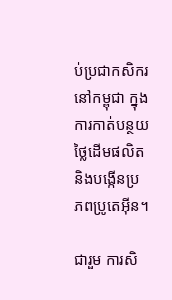ប់ប្រជាកសិករនៅកម្ពុជា ក្នុងការកាត់បន្ថយថ្លៃដើមផលិត និងបង្កើនប្រភពប្រូតេអ៊ីន។

ជារួម ការសិ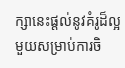ក្សានេះផ្តល់នូវគំរូដ៏ល្អមួយសម្រាប់ការចិ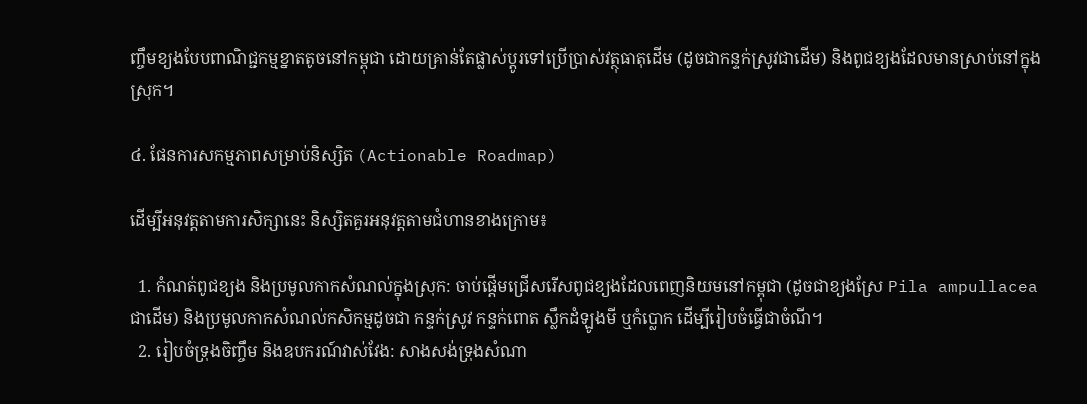ញ្ចឹមខ្យងបែបពាណិជ្ជកម្មខ្នាតតូចនៅកម្ពុជា ដោយគ្រាន់តែផ្លាស់ប្តូរទៅប្រើប្រាស់វត្ថុធាតុដើម (ដូចជាកន្ទក់ស្រូវជាដើម) និងពូជខ្យងដែលមានស្រាប់នៅក្នុងស្រុក។

៤. ផែនការសកម្មភាពសម្រាប់និស្សិត (Actionable Roadmap)

ដើម្បីអនុវត្តតាមការសិក្សានេះ និស្សិតគួរអនុវត្តតាមជំហានខាងក្រោម៖

  1. កំណត់ពូជខ្យង និងប្រមូលកាកសំណល់ក្នុងស្រុក: ចាប់ផ្តើមជ្រើសរើសពូជខ្យងដែលពេញនិយមនៅកម្ពុជា (ដូចជាខ្យងស្រែ Pila ampullacea ជាដើម) និងប្រមូលកាកសំណល់កសិកម្មដូចជា កន្ទក់ស្រូវ កន្ទក់ពោត ស្លឹកដំឡូងមី ឬកំប្លោក ដើម្បីរៀបចំធ្វើជាចំណី។
  2. រៀបចំទ្រុងចិញ្ចឹម និងឧបករណ៍វាស់វែង: សាងសង់ទ្រុងសំណា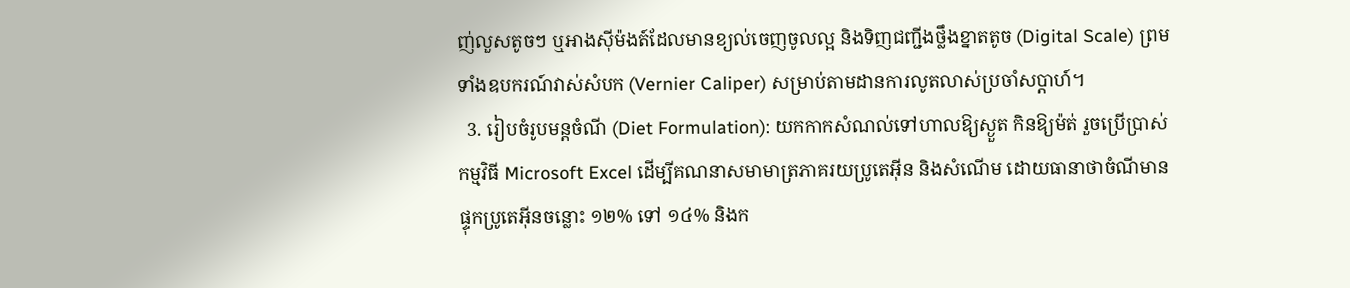ញ់លួសតូចៗ ឬអាងស៊ីម៉ងត៍ដែលមានខ្យល់ចេញចូលល្អ និងទិញជញ្ជីងថ្លឹងខ្នាតតូច (Digital Scale) ព្រមទាំងឧបករណ៍វាស់សំបក (Vernier Caliper) សម្រាប់តាមដានការលូតលាស់ប្រចាំសប្តាហ៍។
  3. រៀបចំរូបមន្តចំណី (Diet Formulation): យកកាកសំណល់ទៅហាលឱ្យស្ងួត កិនឱ្យម៉ត់ រួចប្រើប្រាស់កម្មវិធី Microsoft Excel ដើម្បីគណនាសមាមាត្រភាគរយប្រូតេអ៊ីន និងសំណើម ដោយធានាថាចំណីមានផ្ទុកប្រូតេអ៊ីនចន្លោះ ១២% ទៅ ១៤% និងក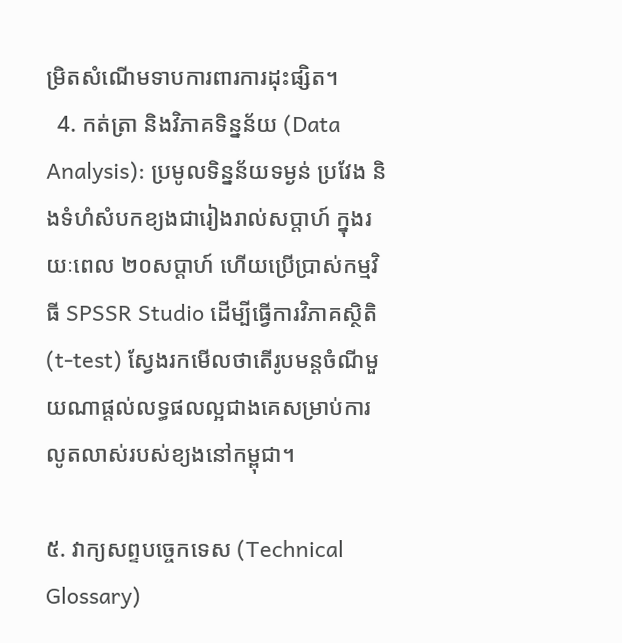ម្រិតសំណើមទាបការពារការដុះផ្សិត។
  4. កត់ត្រា និងវិភាគទិន្នន័យ (Data Analysis): ប្រមូលទិន្នន័យទម្ងន់ ប្រវែង និងទំហំសំបកខ្យងជារៀងរាល់សប្តាហ៍ ក្នុងរយៈពេល ២០សប្តាហ៍ ហើយប្រើប្រាស់កម្មវិធី SPSSR Studio ដើម្បីធ្វើការវិភាគស្ថិតិ (t-test) ស្វែងរកមើលថាតើរូបមន្តចំណីមួយណាផ្តល់លទ្ធផលល្អជាងគេសម្រាប់ការលូតលាស់របស់ខ្យងនៅកម្ពុជា។

៥. វាក្យសព្ទបច្ចេកទេស (Technical Glossary)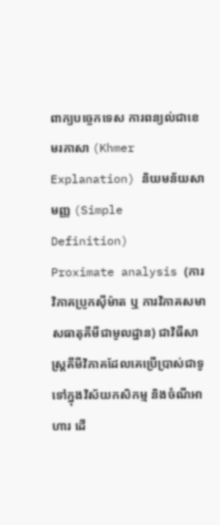ពាក្យបច្ចេកទេស ការពន្យល់ជាខេមរភាសា (Khmer Explanation) និយមន័យសាមញ្ញ (Simple Definition)
Proximate analysis (ការវិភាគប្រូកស៊ីម៉ាត ឬ ការវិភាគសមាសធាតុគីមីជាមូលដ្ឋាន) ជាវិធីសាស្ត្រគីមីវិភាគដែលគេប្រើប្រាស់ជាទូទៅក្នុងវិស័យកសិកម្ម និងចំណីអាហារ ដើ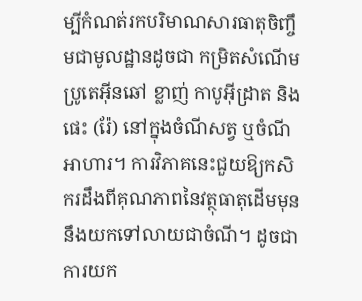ម្បីកំណត់រកបរិមាណសារធាតុចិញ្ចឹមជាមូលដ្ឋានដូចជា កម្រិតសំណើម ប្រូតេអ៊ីនឆៅ ខ្លាញ់ កាបូអ៊ីដ្រាត និងផេះ (រ៉ែ) នៅក្នុងចំណីសត្វ ឬចំណីអាហារ។ ការវិភាគនេះជួយឱ្យកសិករដឹងពីគុណភាពនៃវត្ថុធាតុដើមមុននឹងយកទៅលាយជាចំណី។ ដូចជាការយក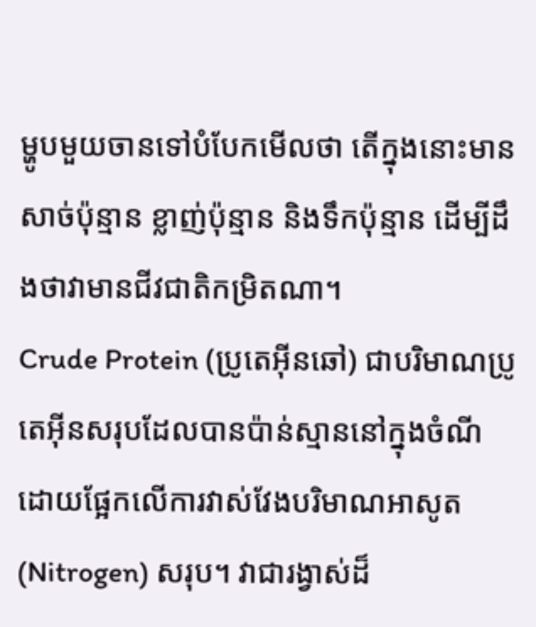ម្ហូបមួយចានទៅបំបែកមើលថា តើក្នុងនោះមានសាច់ប៉ុន្មាន ខ្លាញ់ប៉ុន្មាន និងទឹកប៉ុន្មាន ដើម្បីដឹងថាវាមានជីវជាតិកម្រិតណា។
Crude Protein (ប្រូតេអ៊ីនឆៅ) ជាបរិមាណប្រូតេអ៊ីនសរុបដែលបានប៉ាន់ស្មាននៅក្នុងចំណី ដោយផ្អែកលើការវាស់វែងបរិមាណអាសូត (Nitrogen) សរុប។ វាជារង្វាស់ដ៏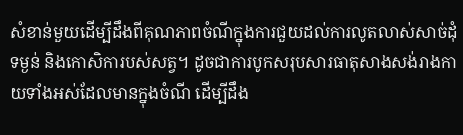សំខាន់មួយដើម្បីដឹងពីគុណភាពចំណីក្នុងការជួយដល់ការលូតលាស់សាច់ដុំ ទម្ងន់ និងកោសិការបស់សត្វ។ ដូចជាការបូកសរុបសារធាតុសាងសង់រាងកាយទាំងអស់ដែលមានក្នុងចំណី ដើម្បីដឹង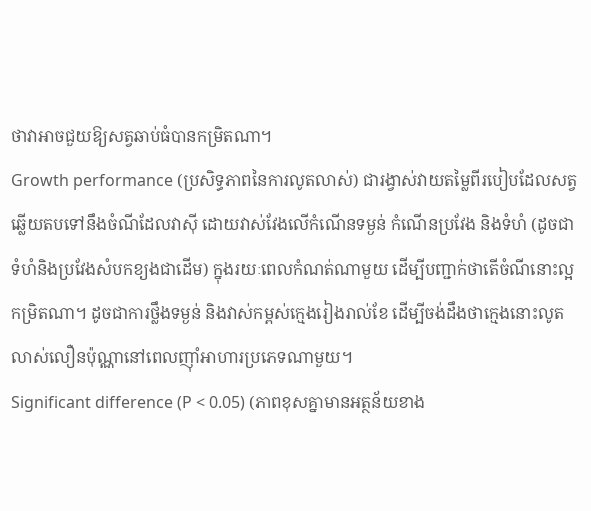ថាវាអាចជួយឱ្យសត្វឆាប់ធំបានកម្រិតណា។
Growth performance (ប្រសិទ្ធភាពនៃការលូតលាស់) ជារង្វាស់វាយតម្លៃពីរបៀបដែលសត្វឆ្លើយតបទៅនឹងចំណីដែលវាស៊ី ដោយវាស់វែងលើកំណើនទម្ងន់ កំណើនប្រវែង និងទំហំ (ដូចជាទំហំនិងប្រវែងសំបកខ្យងជាដើម) ក្នុងរយៈពេលកំណត់ណាមួយ ដើម្បីបញ្ជាក់ថាតើចំណីនោះល្អកម្រិតណា។ ដូចជាការថ្លឹងទម្ងន់ និងវាស់កម្ពស់ក្មេងរៀងរាល់ខែ ដើម្បីចង់ដឹងថាក្មេងនោះលូតលាស់លឿនប៉ុណ្ណានៅពេលញ៉ាំអាហារប្រភេទណាមួយ។
Significant difference (P < 0.05) (ភាពខុសគ្នាមានអត្ថន័យខាង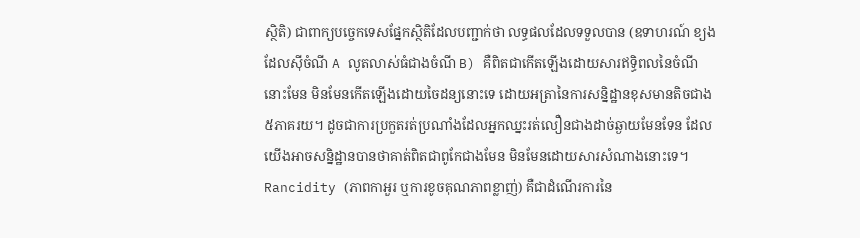ស្ថិតិ) ជាពាក្យបច្ចេកទេសផ្នែកស្ថិតិដែលបញ្ជាក់ថា លទ្ធផលដែលទទួលបាន (ឧទាហរណ៍ ខ្យងដែលស៊ីចំណី A លូតលាស់ធំជាងចំណី B) គឺពិតជាកើតឡើងដោយសារឥទ្ធិពលនៃចំណីនោះមែន មិនមែនកើតឡើងដោយចៃដន្យនោះទេ ដោយអត្រានៃការសន្និដ្ឋានខុសមានតិចជាង ៥ភាគរយ។ ដូចជាការប្រកួតរត់ប្រណាំងដែលអ្នកឈ្នះរត់លឿនជាងដាច់ឆ្ងាយមែនទែន ដែលយើងអាចសន្និដ្ឋានបានថាគាត់ពិតជាពូកែជាងមែន មិនមែនដោយសារសំណាងនោះទេ។
Rancidity (ភាពកាអួរ ឬការខូចគុណភាពខ្លាញ់) គឺជាដំណើរការនៃ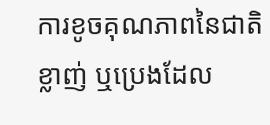ការខូចគុណភាពនៃជាតិខ្លាញ់ ឬប្រេងដែល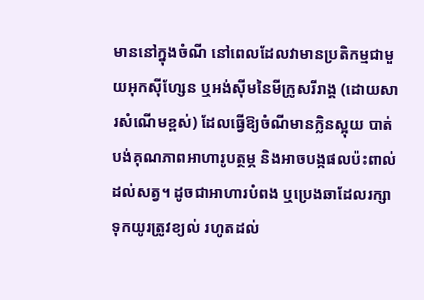មាននៅក្នុងចំណី នៅពេលដែលវាមានប្រតិកម្មជាមួយអុកស៊ីហ្សែន ឬអង់ស៊ីមនៃមីក្រូសរីរាង្គ (ដោយសារសំណើមខ្ពស់) ដែលធ្វើឱ្យចំណីមានក្លិនស្អុយ បាត់បង់គុណភាពអាហារូបត្ថម្ភ និងអាចបង្កផលប៉ះពាល់ដល់សត្វ។ ដូចជាអាហារបំពង ឬប្រេងឆាដែលរក្សាទុកយូរត្រូវខ្យល់ រហូតដល់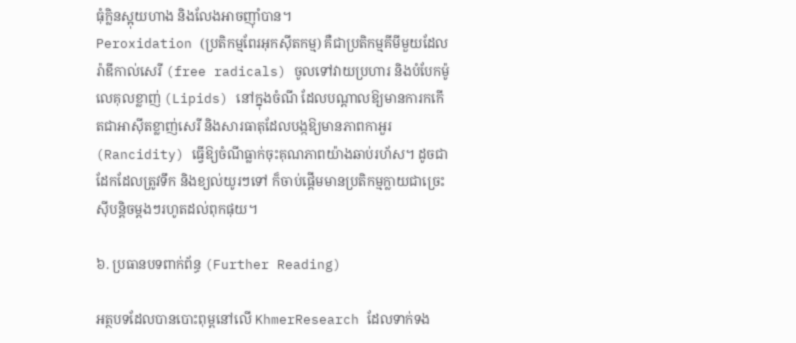ធុំក្លិនស្អុយហាង និងលែងអាចញ៉ាំបាន។
Peroxidation (ប្រតិកម្មពែរអុកស៊ីតកម្ម) គឺជាប្រតិកម្មគីមីមួយដែលរ៉ាឌីកាល់សេរី (free radicals) ចូលទៅវាយប្រហារ និងបំបែកម៉ូលេគុលខ្លាញ់ (Lipids) នៅក្នុងចំណី ដែលបណ្តាលឱ្យមានការកកើតជាអាស៊ីតខ្លាញ់សេរី និងសារធាតុដែលបង្កឱ្យមានភាពកាអួរ (Rancidity) ធ្វើឱ្យចំណីធ្លាក់ចុះគុណភាពយ៉ាងឆាប់រហ័ស។ ដូចជាដែកដែលត្រូវទឹក និងខ្យល់យូរៗទៅ ក៏ចាប់ផ្តើមមានប្រតិកម្មក្លាយជាច្រេះស៊ីបន្តិចម្តងៗរហូតដល់ពុកផុយ។

៦. ប្រធានបទពាក់ព័ន្ធ (Further Reading)

អត្ថបទដែលបានបោះពុម្ពនៅលើ KhmerResearch ដែលទាក់ទង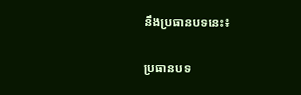នឹងប្រធានបទនេះ៖

ប្រធានបទ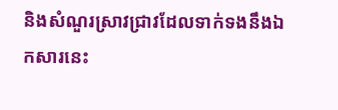និងសំណួរស្រាវជ្រាវដែលទាក់ទងនឹងឯកសារនេះ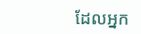ដែលអ្នក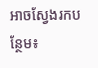អាចស្វែងរកបន្ថែម៖